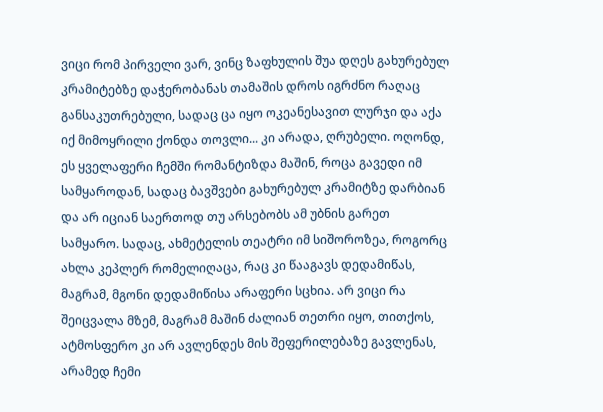ვიცი რომ პირველი ვარ, ვინც ზაფხულის შუა დღეს გახურებულ კრამიტებზე დაჭერობანას თამაშის დროს იგრძნო რაღაც განსაკუთრებული, სადაც ცა იყო ოკეანესავით ლურჯი და აქა იქ მიმოყრილი ქონდა თოვლი... კი არადა, ღრუბელი. ოღონდ, ეს ყველაფერი ჩემში რომანტიზდა მაშინ, როცა გავედი იმ სამყაროდან, სადაც ბავშვები გახურებულ კრამიტზე დარბიან და არ იციან საერთოდ თუ არსებობს ამ უბნის გარეთ სამყარო. სადაც, ახმეტელის თეატრი იმ სიშოროზეა, როგორც ახლა კეპლერ რომელიღაცა, რაც კი წააგავს დედამიწას, მაგრამ, მგონი დედამიწისა არაფერი სცხია. არ ვიცი რა შეიცვალა მზემ, მაგრამ მაშინ ძალიან თეთრი იყო, თითქოს, ატმოსფერო კი არ ავლენდეს მის შეფერილებაზე გავლენას, არამედ ჩემი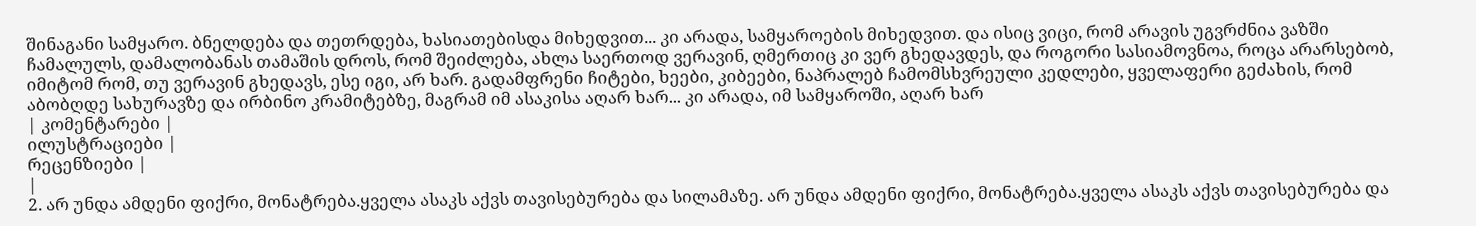შინაგანი სამყარო. ბნელდება და თეთრდება, ხასიათებისდა მიხედვით... კი არადა, სამყაროების მიხედვით. და ისიც ვიცი, რომ არავის უგვრძნია ვაზში ჩამალულს, დამალობანას თამაშის დროს, რომ შეიძლება, ახლა საერთოდ ვერავინ, ღმერთიც კი ვერ გხედავდეს, და როგორი სასიამოვნოა, როცა არარსებობ, იმიტომ რომ, თუ ვერავინ გხედავს, ესე იგი, არ ხარ. გადამფრენი ჩიტები, ხეები, კიბეები, ნაპრალებ ჩამომსხვრეული კედლები, ყველაფერი გეძახის, რომ აბობღდე სახურავზე და ირბინო კრამიტებზე, მაგრამ იმ ასაკისა აღარ ხარ... კი არადა, იმ სამყაროში, აღარ ხარ
| კომენტარები |
ილუსტრაციები |
რეცენზიები |
|
2. არ უნდა ამდენი ფიქრი, მონატრება.ყველა ასაკს აქვს თავისებურება და სილამაზე. არ უნდა ამდენი ფიქრი, მონატრება.ყველა ასაკს აქვს თავისებურება და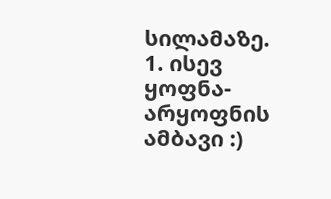სილამაზე.
1. ისევ ყოფნა- არყოფნის ამბავი :)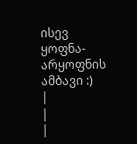ისევ ყოფნა- არყოფნის ამბავი :)
|
|
|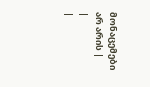მონაცემები არ არის |
|
|